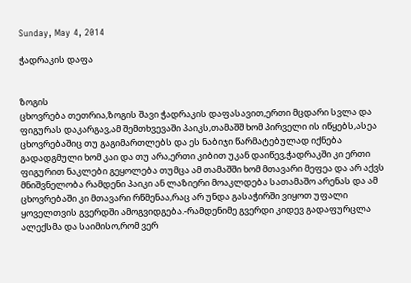Sunday, May 4, 2014

ჭადრაკის დაფა


ზოგის
ცხოვრება თეთრია,ზოგის შავი ჭადრაკის დაფასავით,ერთი მცდარი სვლა და ფიგურას დაკარგავ,ამ შემთხვევაში პაიკს,თამაშშ ხომ პირველი ის იწყებს,ასეა ცხოვრებაშიც თუ გაგიმართლებს და ეს ნაბიჯი წარმატებულად იქნება გადადგმული ხომ კაი და თუ არა,ერთი კიბით უკან დაიწევ,ჭადრაკში კი ერთი ფიგურით ნაკლები გეყოლება თუმცა ამ თამაშში ხომ მთავარი მეფეა და არ აქვს მნიშვნელობა რამდენი პაიკი ან ლაზიერი მოაკლდება სათამაშო არენას და ამ ცხოვრებაში კი მთავარი რწმენაა,რაც არ უნდა გასაჭირში ვიყოთ უფალი ყოველთვის გვერდში ამოგვიდგება.-რამდენიმე გვერდი კიდევ გადაფურცლა ალექსმა და საიმისო,რომ ვერ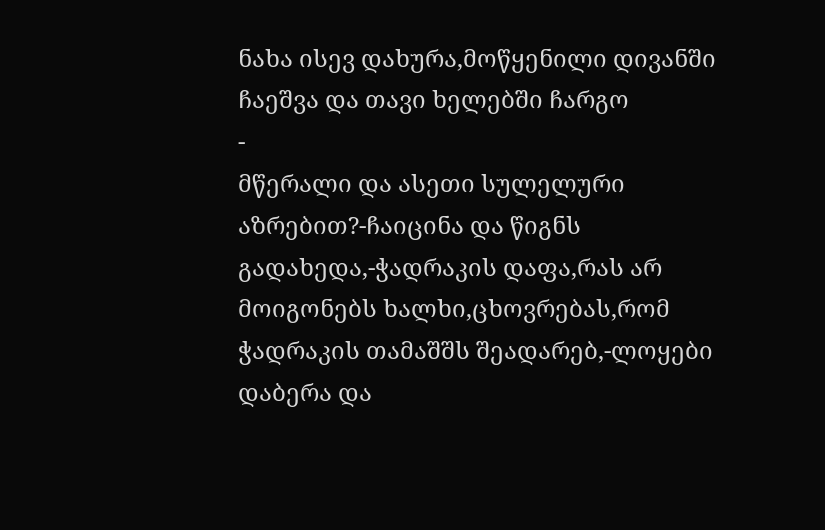ნახა ისევ დახურა,მოწყენილი დივანში ჩაეშვა და თავი ხელებში ჩარგო
-
მწერალი და ასეთი სულელური აზრებით?-ჩაიცინა და წიგნს გადახედა,-ჭადრაკის დაფა,რას არ მოიგონებს ხალხი,ცხოვრებას,რომ ჭადრაკის თამაშშს შეადარებ,-ლოყები დაბერა და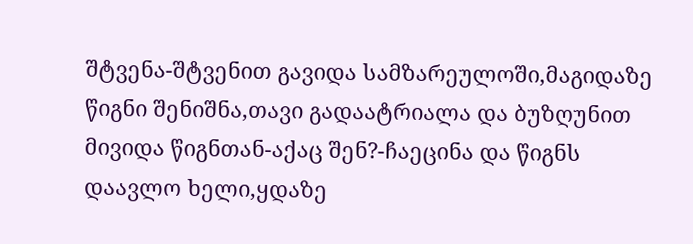შტვენა-შტვენით გავიდა სამზარეულოში,მაგიდაზე წიგნი შენიშნა,თავი გადაატრიალა და ბუზღუნით მივიდა წიგნთან-აქაც შენ?-ჩაეცინა და წიგნს დაავლო ხელი,ყდაზე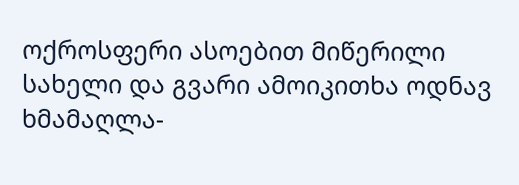ოქროსფერი ასოებით მიწერილი სახელი და გვარი ამოიკითხა ოდნავ ხმამაღლა-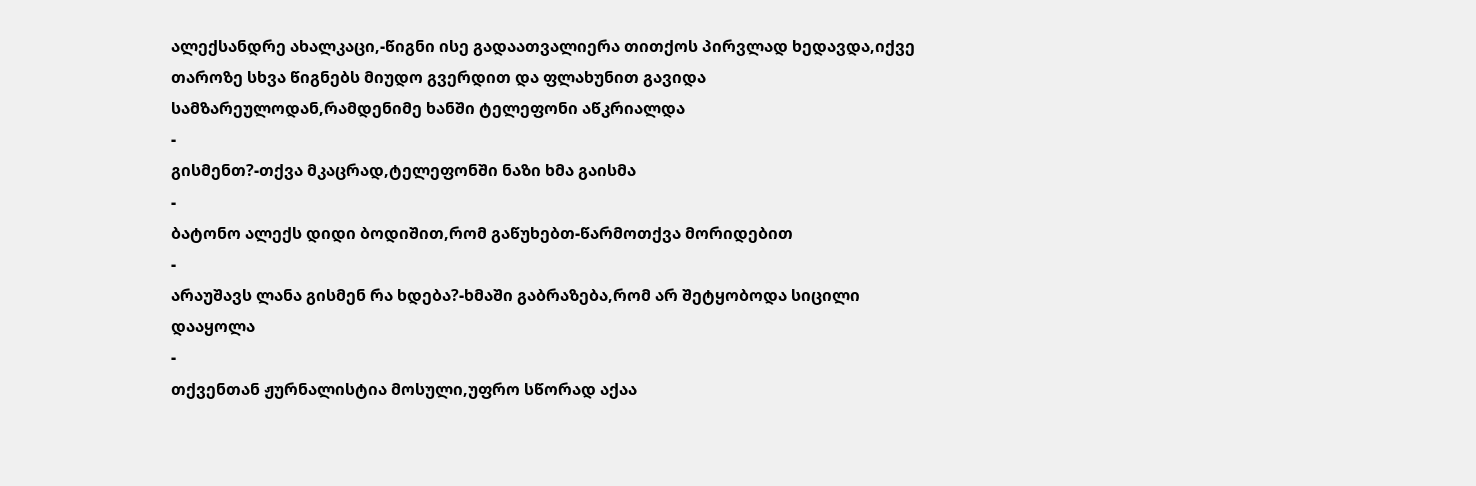ალექსანდრე ახალკაცი,-წიგნი ისე გადაათვალიერა თითქოს პირვლად ხედავდა,იქვე თაროზე სხვა წიგნებს მიუდო გვერდით და ფლახუნით გავიდა სამზარეულოდან,რამდენიმე ხანში ტელეფონი აწკრიალდა
-
გისმენთ?-თქვა მკაცრად,ტელეფონში ნაზი ხმა გაისმა
-
ბატონო ალექს დიდი ბოდიშით,რომ გაწუხებთ-წარმოთქვა მორიდებით
-
არაუშავს ლანა გისმენ რა ხდება?-ხმაში გაბრაზება,რომ არ შეტყობოდა სიცილი დააყოლა
-
თქვენთან ჟურნალისტია მოსული,უფრო სწორად აქაა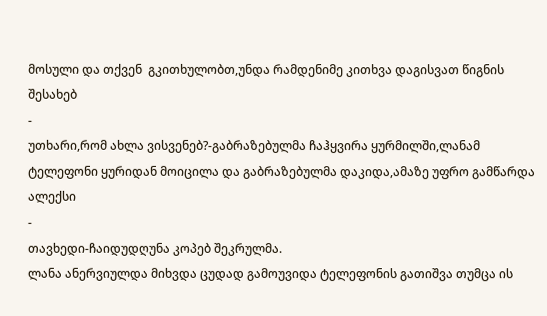მოსული და თქვენ  გკითხულობთ,უნდა რამდენიმე კითხვა დაგისვათ წიგნის შესახებ
-
უთხარი,რომ ახლა ვისვენებ?-გაბრაზებულმა ჩაჰყვირა ყურმილში,ლანამ ტელეფონი ყურიდან მოიცილა და გაბრაზებულმა დაკიდა,ამაზე უფრო გამწარდა ალექსი
-
თავხედი-ჩაიდუდღუნა კოპებ შეკრულმა.
ლანა ანერვიულდა მიხვდა ცუდად გამოუვიდა ტელეფონის გათიშვა თუმცა ის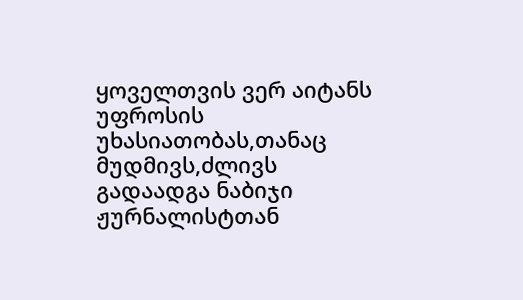ყოველთვის ვერ აიტანს უფროსის უხასიათობას,თანაც მუდმივს,ძლივს გადაადგა ნაბიჯი ჟურნალისტთან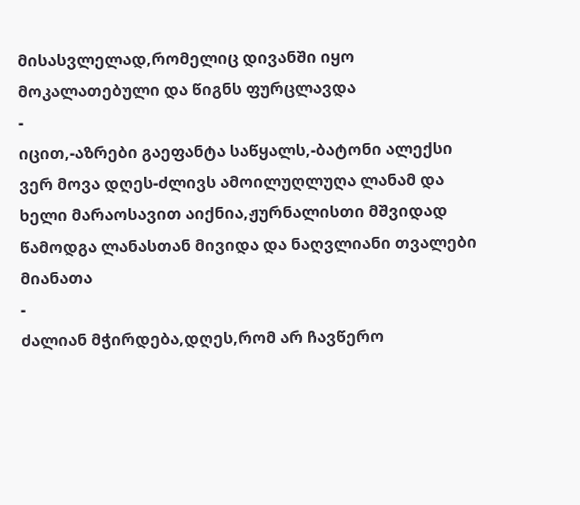მისასვლელად,რომელიც დივანში იყო მოკალათებული და წიგნს ფურცლავდა
-
იცით,-აზრები გაეფანტა საწყალს,-ბატონი ალექსი ვერ მოვა დღეს-ძლივს ამოილუღლუღა ლანამ და ხელი მარაოსავით აიქნია,ჟურნალისთი მშვიდად წამოდგა ლანასთან მივიდა და ნაღვლიანი თვალები მიანათა
-
ძალიან მჭირდება,დღეს,რომ არ ჩავწერო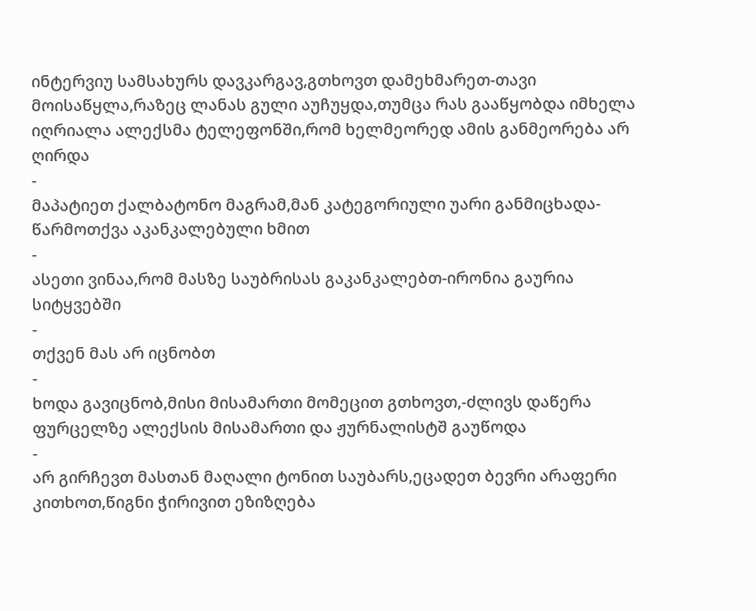ინტერვიუ სამსახურს დავკარგავ,გთხოვთ დამეხმარეთ-თავი მოისაწყლა,რაზეც ლანას გული აუჩუყდა,თუმცა რას გააწყობდა იმხელა იღრიალა ალექსმა ტელეფონში,რომ ხელმეორედ ამის განმეორება არ ღირდა
-
მაპატიეთ ქალბატონო მაგრამ,მან კატეგორიული უარი განმიცხადა-წარმოთქვა აკანკალებული ხმით
-
ასეთი ვინაა,რომ მასზე საუბრისას გაკანკალებთ-ირონია გაურია სიტყვებში
-
თქვენ მას არ იცნობთ
-
ხოდა გავიცნობ,მისი მისამართი მომეცით გთხოვთ,-ძლივს დაწერა ფურცელზე ალექსის მისამართი და ჟურნალისტშ გაუწოდა
-
არ გირჩევთ მასთან მაღალი ტონით საუბარს,ეცადეთ ბევრი არაფერი კითხოთ,წიგნი ჭირივით ეზიზღება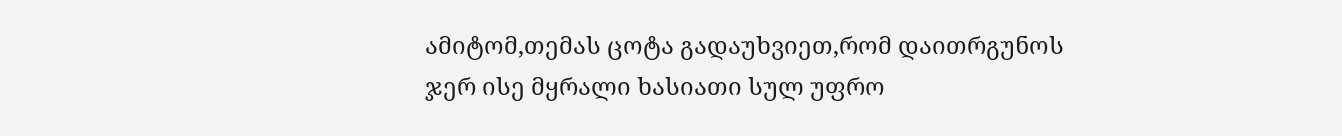ამიტომ,თემას ცოტა გადაუხვიეთ,რომ დაითრგუნოს ჯერ ისე მყრალი ხასიათი სულ უფრო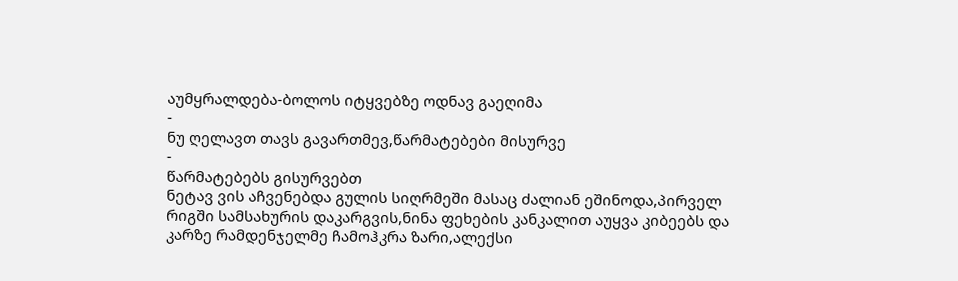აუმყრალდება-ბოლოს იტყვებზე ოდნავ გაეღიმა
-
ნუ ღელავთ თავს გავართმევ,წარმატებები მისურვე
-
წარმატებებს გისურვებთ
ნეტავ ვის აჩვენებდა გულის სიღრმეში მასაც ძალიან ეშინოდა,პირველ რიგში სამსახურის დაკარგვის,ნინა ფეხების კანკალით აუყვა კიბეებს და კარზე რამდენჯელმე ჩამოჰკრა ზარი,ალექსი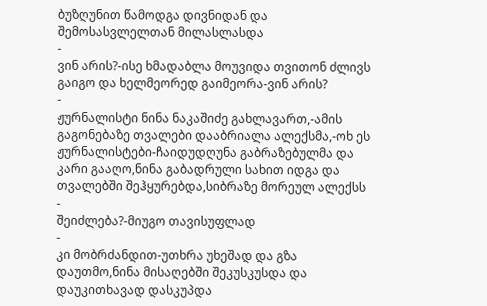ბუზღუნით წამოდგა დივნიდან და შემოსასვლელთან მილასლასდა
-
ვინ არის?-ისე ხმადაბლა მოუვიდა თვითონ ძლივს გაიგო და ხელმეორედ გაიმეორა-ვინ არის?
-
ჟურნალისტი ნინა ნაკაშიძე გახლავართ,-ამის გაგონებაზე თვალები დააბრიალა ალექსმა,-ოხ ეს ჟურნალისტები-ჩაიდუდღუნა გაბრაზებულმა და კარი გააღო,ნინა გაბადრული სახით იდგა და თვალებში შეჰყურებდა,სიბრაზე მორეულ ალექსს
-
შეიძლება?-მიუგო თავისუფლად
-
კი მობრძანდით-უთხრა უხეშად და გზა დაუთმო,ნინა მისაღებში შეკუსკუსდა და დაუკითხავად დასკუპდა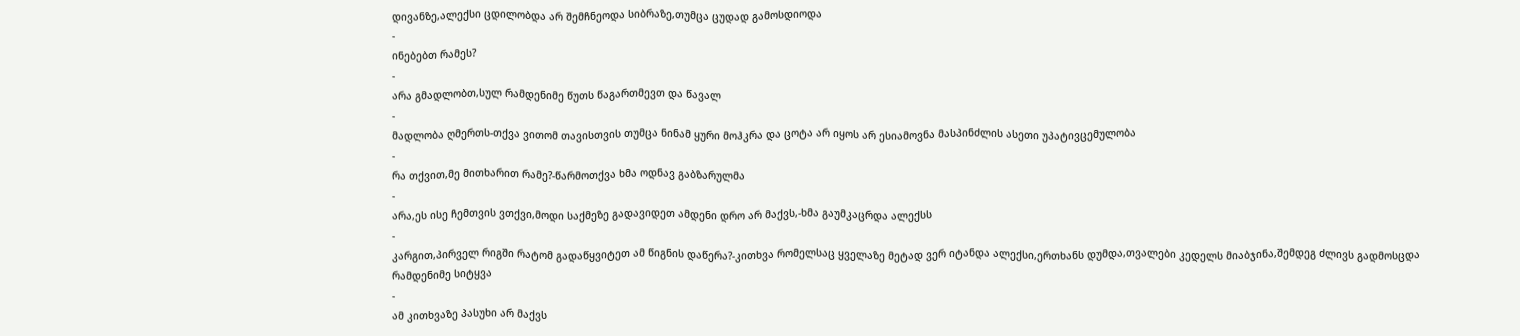დივანზე,ალექსი ცდილობდა არ შემჩნეოდა სიბრაზე,თუმცა ცუდად გამოსდიოდა
-
ინებებთ რამეს?
-
არა გმადლობთ,სულ რამდენიმე წუთს წაგართმევთ და წავალ
-
მადლობა ღმერთს-თქვა ვითომ თავისთვის თუმცა ნინამ ყური მოჰკრა და ცოტა არ იყოს არ ესიამოვნა მასპინძლის ასეთი უპატივცემულობა
-
რა თქვით,მე მითხარით რამე?-წარმოთქვა ხმა ოდნავ გაბზარულმა
-
არა,ეს ისე ჩემთვის ვთქვი,მოდი საქმეზე გადავიდეთ ამდენი დრო არ მაქვს,-ხმა გაუმკაცრდა ალექსს
-
კარგით,პირველ რიგში რატომ გადაწყვიტეთ ამ წიგნის დაწერა?-კითხვა რომელსაც ყველაზე მეტად ვერ იტანდა ალექსი,ერთხანს დუმდა,თვალები კედელს მიაბჯინა,შემდეგ ძლივს გადმოსცდა რამდენიმე სიტყვა
-
ამ კითხვაზე პასუხი არ მაქვს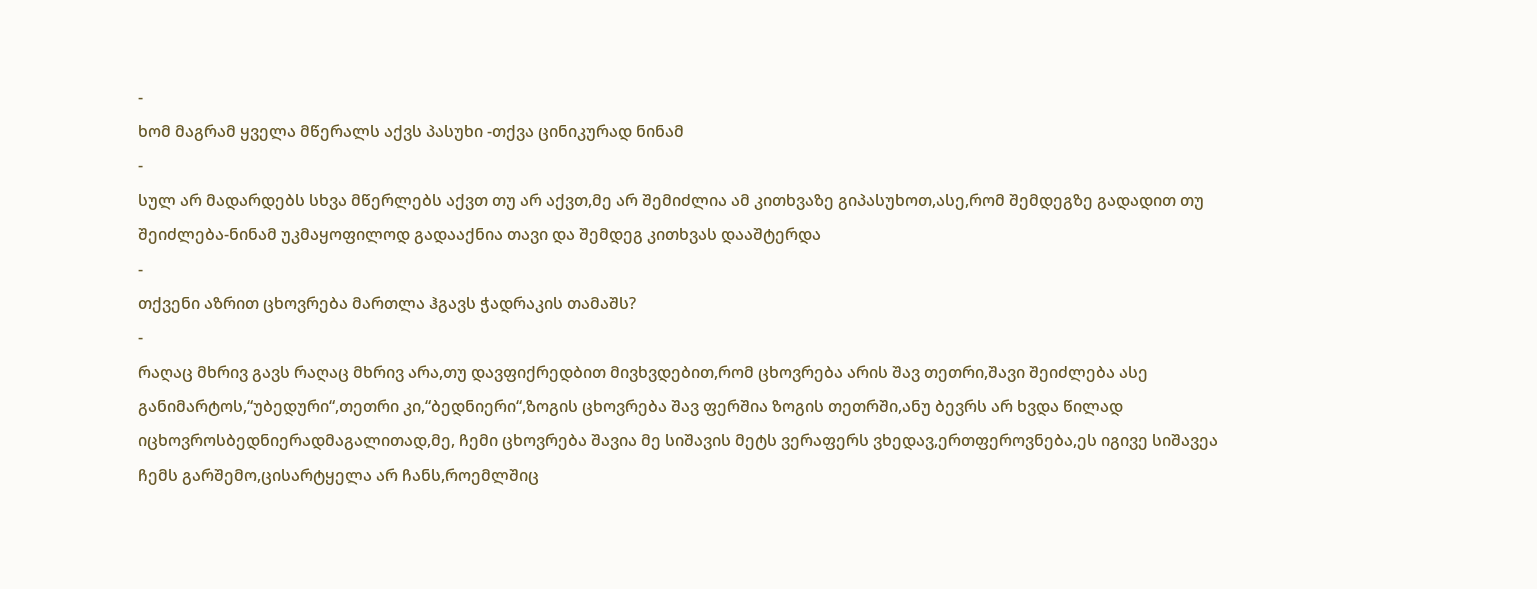-
ხომ მაგრამ ყველა მწერალს აქვს პასუხი -თქვა ცინიკურად ნინამ
-
სულ არ მადარდებს სხვა მწერლებს აქვთ თუ არ აქვთ,მე არ შემიძლია ამ კითხვაზე გიპასუხოთ,ასე,რომ შემდეგზე გადადით თუ შეიძლება-ნინამ უკმაყოფილოდ გადააქნია თავი და შემდეგ კითხვას დააშტერდა
-
თქვენი აზრით ცხოვრება მართლა ჰგავს ჭადრაკის თამაშს?
-
რაღაც მხრივ გავს რაღაც მხრივ არა,თუ დავფიქრედბით მივხვდებით,რომ ცხოვრება არის შავ თეთრი,შავი შეიძლება ასე განიმარტოს,“უბედური“,თეთრი კი,“ბედნიერი“,ზოგის ცხოვრება შავ ფერშია ზოგის თეთრში,ანუ ბევრს არ ხვდა წილად იცხოვროსბედნიერადმაგალითად,მე, ჩემი ცხოვრება შავია მე სიშავის მეტს ვერაფერს ვხედავ,ერთფეროვნება,ეს იგივე სიშავეა ჩემს გარშემო,ცისარტყელა არ ჩანს,როემლშიც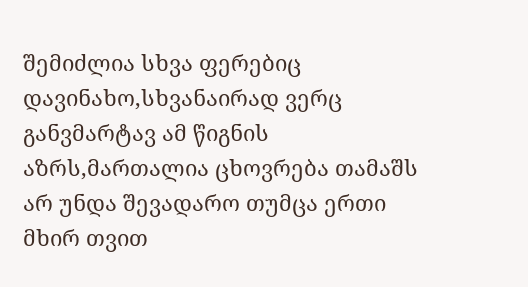შემიძლია სხვა ფერებიც დავინახო,სხვანაირად ვერც განვმარტავ ამ წიგნის აზრს,მართალია ცხოვრება თამაშს არ უნდა შევადარო თუმცა ერთი მხირ თვით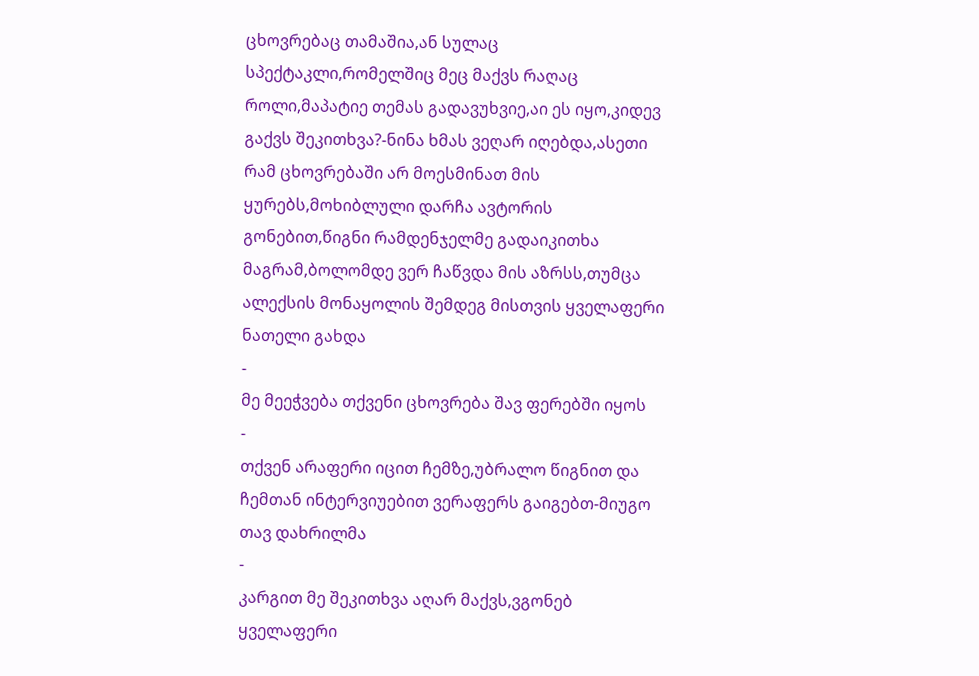ცხოვრებაც თამაშია,ან სულაც სპექტაკლი,რომელშიც მეც მაქვს რაღაც როლი,მაპატიე თემას გადავუხვიე,აი ეს იყო,კიდევ გაქვს შეკითხვა?-ნინა ხმას ვეღარ იღებდა,ასეთი რამ ცხოვრებაში არ მოესმინათ მის ყურებს,მოხიბლული დარჩა ავტორის გონებით,წიგნი რამდენჯელმე გადაიკითხა მაგრამ,ბოლომდე ვერ ჩაწვდა მის აზრსს,თუმცა ალექსის მონაყოლის შემდეგ მისთვის ყველაფერი ნათელი გახდა
-
მე მეეჭვება თქვენი ცხოვრება შავ ფერებში იყოს
-
თქვენ არაფერი იცით ჩემზე,უბრალო წიგნით და ჩემთან ინტერვიუებით ვერაფერს გაიგებთ-მიუგო თავ დახრილმა
-
კარგით მე შეკითხვა აღარ მაქვს,ვგონებ ყველაფერი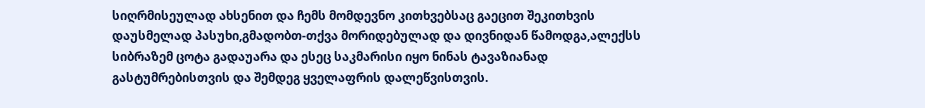სიღრმისეულად ახსენით და ჩემს მომდევნო კითხვებსაც გაეცით შეკითხვის დაუსმელად პასუხი,გმადობთ-თქვა მორიდებულად და დივნიდან წამოდგა,ალექსს სიბრაზემ ცოტა გადაუარა და ესეც საკმარისი იყო ნინას ტავაზიანად გასტუმრებისთვის და შემდეგ ყველაფრის დალეწვისთვის.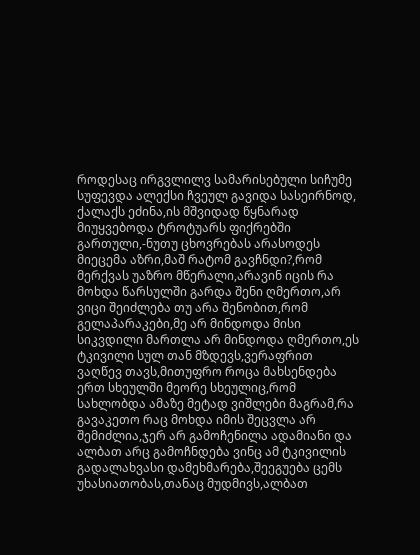როდესაც ირგვლილვ სამარისებული სიჩუმე სუფევდა ალექსი ჩვეულ გავიდა სასეირნოდ, ქალაქს ეძინა,ის მშვიდად წყნარად მიუყვებოდა ტროტუარს ფიქრებში გართული,-ნუთუ ცხოვრებას არასოდეს მიეცემა აზრი,მაშ რატომ გავჩნდი?,რომ მერქვას უაზრო მწერალი,არავინ იცის რა მოხდა წარსულში გარდა შენი ღმერთო,არ ვიცი შეიძლება თუ არა შენობით,რომ გელაპარაკები,მე არ მინდოდა მისი სიკვდილი მართლა არ მინდოდა ღმერთო,ეს ტკივილი სულ თან მზდევს,ვერაფრით ვაღწევ თავს,მითუფრო როცა მახსენდება ერთ სხეულში მეორე სხეულიც,რომ სახლობდა ამაზე მეტად ვიშლები მაგრამ,რა გავაკეთო რაც მოხდა იმის შეცვლა არ შემიძლია,ჯერ არ გამოჩენილა ადამიანი და ალბათ არც გამოჩნდება ვინც ამ ტკივილის გადალახვასი დამეხმარება,შეეგუება ცემს უხასიათობას,თანაც მუდმივს,ალბათ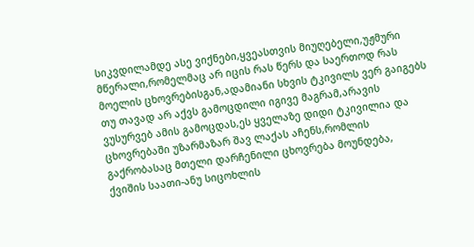სიკვდილამდე ასე ვიქნები,ყვეასთვის მიუღებელი,უჟმური მწერალი,რომელმაც არ იცის რას წერს და საერთოდ რას მოელის ცხოვრებისგან,ადამიანი სხვის ტკივილს ვერ გაიგებს თუ თავად არ აქვს გამოცდილი იგივე მაგრამ,არავის ვუსურვებ ამის გამოცდას,ეს ყველაზე დიდი ტკივილია და ცხოვრებაში უზარმაზარ შავ ლაქას აჩენს,რომლის გაქრობასაც მთელი დარჩენილი ცხოვრება მოუნდება,
ქვიშის საათი-ანუ სიცოხლის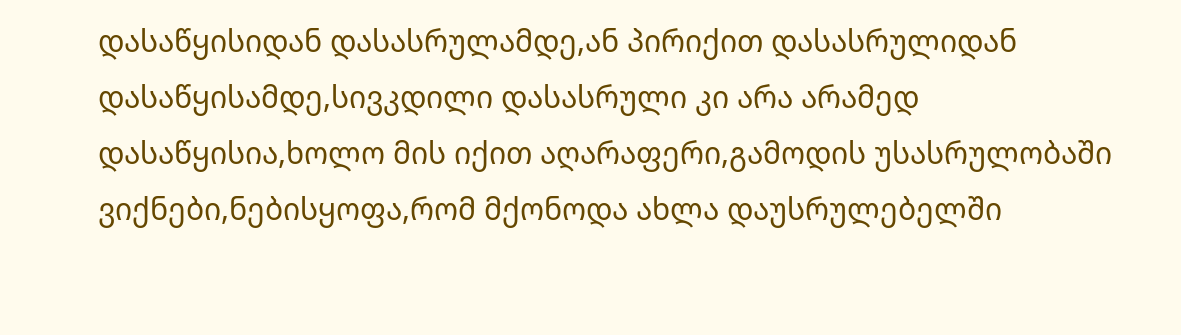დასაწყისიდან დასასრულამდე,ან პირიქით დასასრულიდან დასაწყისამდე,სივკდილი დასასრული კი არა არამედ დასაწყისია,ხოლო მის იქით აღარაფერი,გამოდის უსასრულობაში ვიქნები,ნებისყოფა,რომ მქონოდა ახლა დაუსრულებელში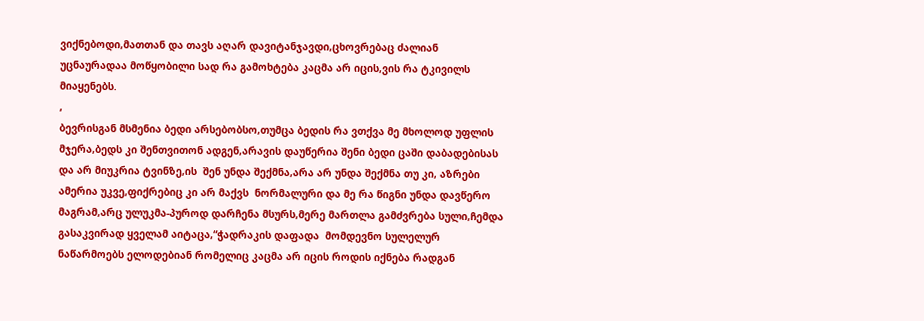ვიქნებოდი,მათთან და თავს აღარ დავიტანჯავდი,ცხოვრებაც ძალიან უცნაურადაა მოწყობილი სად რა გამოხტება კაცმა არ იცის,ვის რა ტკივილს მიაყენებს.
,
ბევრისგან მსმენია ბედი არსებობსო,თუმცა ბედის რა ვთქვა მე მხოლოდ უფლის მჯერა,ბედს კი შენთვითონ ადგენ,არავის დაუწერია შენი ბედი ცაში დაბადებისას და არ მიუკრია ტვინზე,ის  შენ უნდა შექმნა,არა არ უნდა შექმნა თუ კი, აზრები ამერია უკვე,ფიქრებიც კი არ მაქვს  ნორმალური და მე რა წიგნი უნდა დავწერო მაგრამ,არც ულუკმა-პუროდ დარჩენა მსურს,მერე მართლა გამძვრება სული,ჩემდა გასაკვირად ყველამ აიტაცა,“ჭადრაკის დაფადა  მომდევნო სულელურ ნაწარმოებს ელოდებიან რომელიც კაცმა არ იცის როდის იქნება რადგან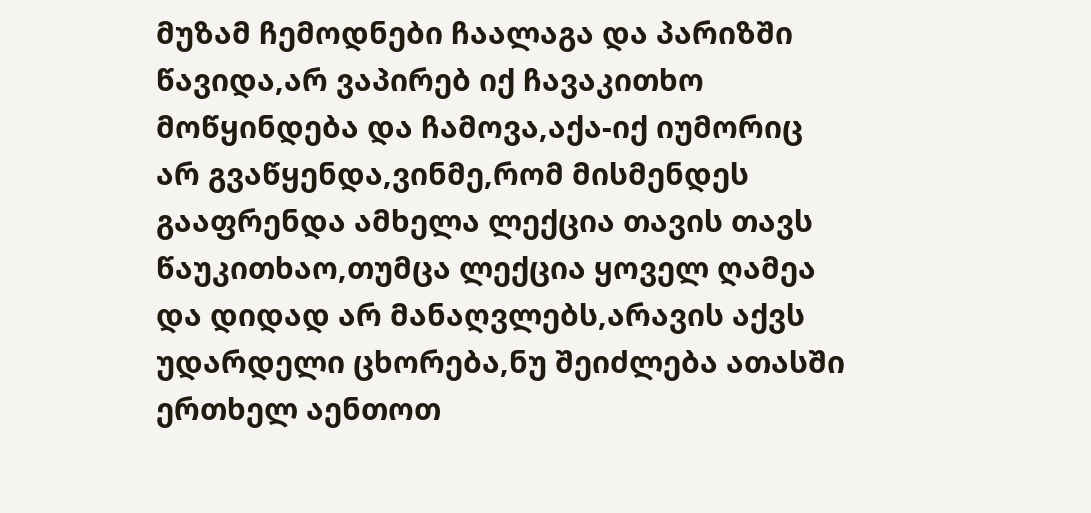მუზამ ჩემოდნები ჩაალაგა და პარიზში წავიდა,არ ვაპირებ იქ ჩავაკითხო მოწყინდება და ჩამოვა,აქა-იქ იუმორიც არ გვაწყენდა,ვინმე,რომ მისმენდეს გააფრენდა ამხელა ლექცია თავის თავს წაუკითხაო,თუმცა ლექცია ყოველ ღამეა და დიდად არ მანაღვლებს,არავის აქვს უდარდელი ცხორება,ნუ შეიძლება ათასში ერთხელ აენთოთ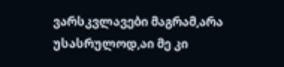ვარსკვლავები მაგრამ,არა უსასრულოდ,აი მე კი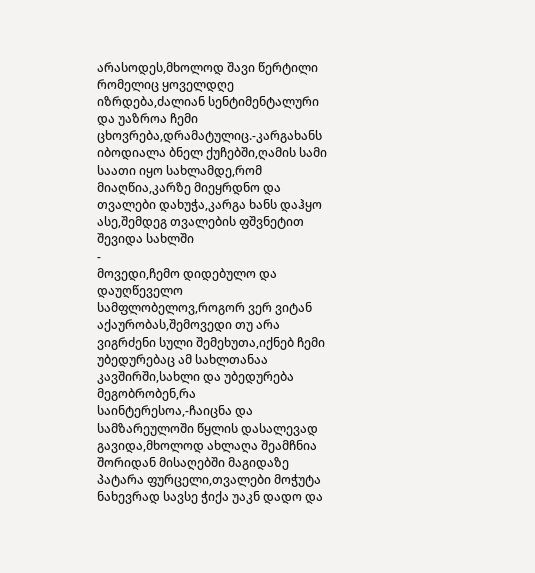არასოდეს,მხოლოდ შავი წერტილი რომელიც ყოველდღე იზრდება,ძალიან სენტიმენტალური და უაზროა ჩემი ცხოვრება,დრამატულიც.-კარგახანს იბოდიალა ბნელ ქუჩებში,ღამის სამი საათი იყო სახლამდე,რომ მიაღწია,კარზე მიეყრდნო და თვალები დახუჭა,კარგა ხანს დაჰყო ასე,შემდეგ თვალების ფშვნეტით შევიდა სახლში
-
მოვედი,ჩემო დიდებულო და დაუღწეველო სამფლობელოვ,როგორ ვერ ვიტან აქაურობას,შემოვედი თუ არა ვიგრძენი სული შემეხუთა,იქნებ ჩემი უბედურებაც ამ სახლთანაა კავშირში,სახლი და უბედურება მეგობრობენ,რა საინტერესოა,-ჩაიცნა და სამზარეულოში წყლის დასალევად გავიდა,მხოლოდ ახლაღა შეამჩნია შორიდან მისაღებში მაგიდაზე პატარა ფურცელი,თვალები მოჭუტა ნახევრად სავსე ჭიქა უაკნ დადო და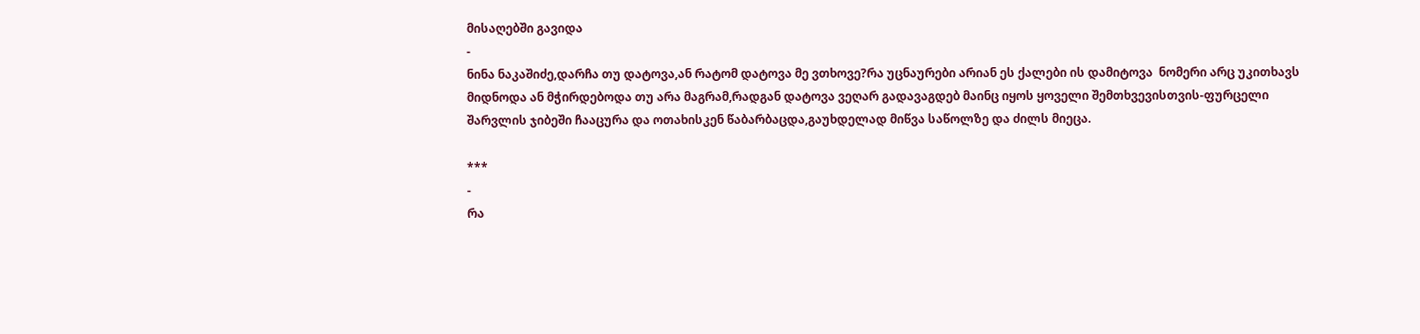მისაღებში გავიდა
-
ნინა ნაკაშიძე,დარჩა თუ დატოვა,ან რატომ დატოვა მე ვთხოვე?რა უცნაურები არიან ეს ქალები ის დამიტოვა  ნომერი არც უკითხავს მიდნოდა ან მჭირდებოდა თუ არა მაგრამ,რადგან დატოვა ვეღარ გადავაგდებ მაინც იყოს ყოველი შემთხვევისთვის-ფურცელი შარვლის ჯიბეში ჩააცურა და ოთახისკენ წაბარბაცდა,გაუხდელად მიწვა საწოლზე და ძილს მიეცა.

***
-
რა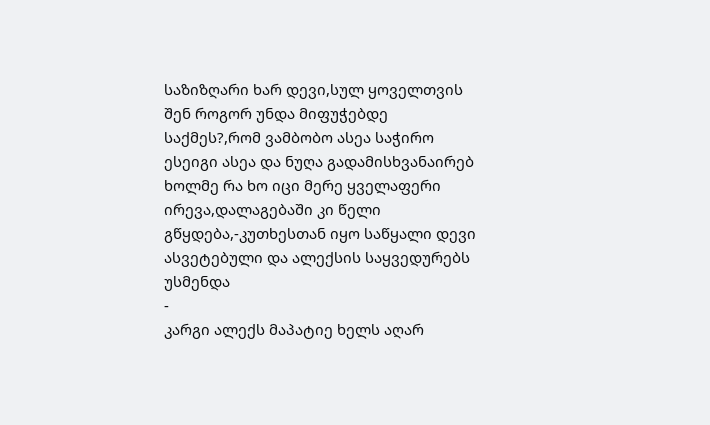საზიზღარი ხარ დევი,სულ ყოველთვის შენ როგორ უნდა მიფუჭებდე საქმეს?,რომ ვამბობო ასეა საჭირო ესეიგი ასეა და ნუღა გადამისხვანაირებ ხოლმე რა ხო იცი მერე ყველაფერი ირევა,დალაგებაში კი წელი გწყდება,-კუთხესთან იყო საწყალი დევი ასვეტებული და ალექსის საყვედურებს უსმენდა
-
კარგი ალექს მაპატიე ხელს აღარ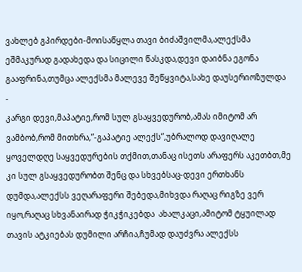ვახლებ გპირდები-მოისაწყლა თავი ბიძაშვილმა,ალექსმა ეშმაკურად გადახედა და სიცილი წასკდა,დევი დაიბნა ეგონა გააფრინა,თუმცა ალექსმა მალევე შეწყვიტა,სახე დაუსერიოზულდა
-
კარგი დევი,მაპატიე,რომ სულ გსაყვედურობ,ამას იმიტომ არ ვამბობ,რომ მითხრა,“-გაპატიე ალექს“,უბრალოდ დავიღალე ყოველდღე საყვედურების თქმით,თანაც ისეთს არაფერს აკეთბთ,მე კი სულ გსაყვედურობთ შენც და სხვებსაც-დევი ერთხანს დუმდა,ალექსს ვეღარაფერი შებედა,მიხვდა რაღაც რიგზე ვერ იყო,რაღაც სხვანაირად ჭიკჭიკებდა  ახალკაცი,ამიტომ ტყუილად თავის ატკიებას დუმილი არჩია,ჩუმად დაუძვრა ალექსს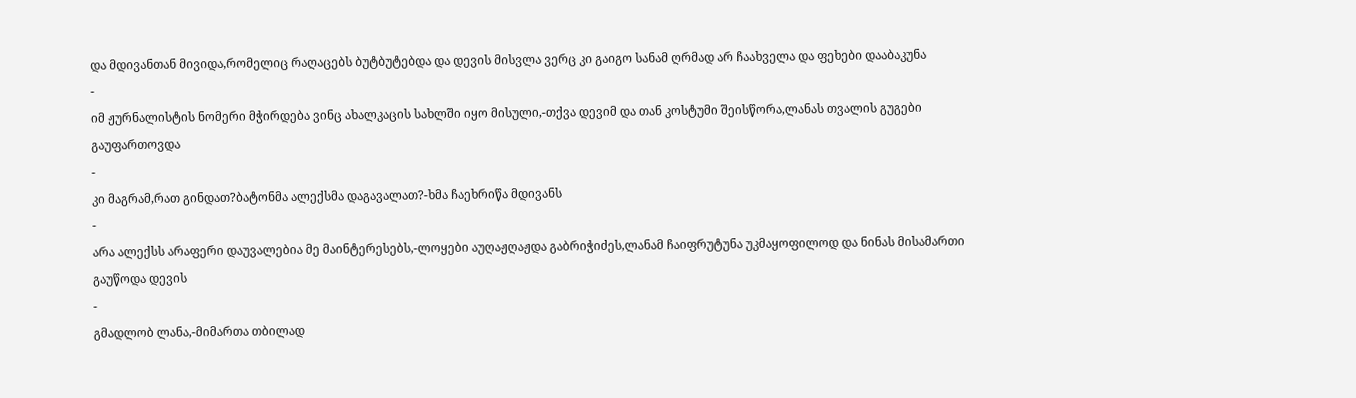და მდივანთან მივიდა,რომელიც რაღაცებს ბუტბუტებდა და დევის მისვლა ვერც კი გაიგო სანამ ღრმად არ ჩაახველა და ფეხები დააბაკუნა
-
იმ ჟურნალისტის ნომერი მჭირდება ვინც ახალკაცის სახლში იყო მისული,-თქვა დევიმ და თან კოსტუმი შეისწორა,ლანას თვალის გუგები გაუფართოვდა
-
კი მაგრამ,რათ გინდათ?ბატონმა ალექსმა დაგავალათ?-ხმა ჩაეხრიწა მდივანს
-
არა ალექსს არაფერი დაუვალებია მე მაინტერესებს,-ლოყები აუღაჟღაჟდა გაბრიჭიძეს,ლანამ ჩაიფრუტუნა უკმაყოფილოდ და ნინას მისამართი გაუწოდა დევის
-
გმადლობ ლანა,-მიმართა თბილად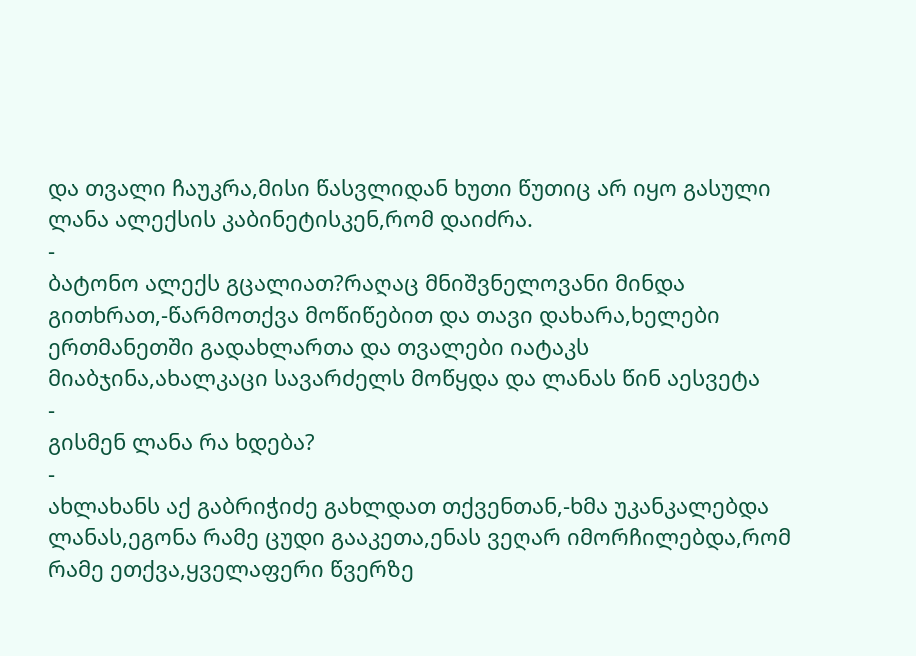და თვალი ჩაუკრა,მისი წასვლიდან ხუთი წუთიც არ იყო გასული ლანა ალექსის კაბინეტისკენ,რომ დაიძრა.
-
ბატონო ალექს გცალიათ?რაღაც მნიშვნელოვანი მინდა გითხრათ,-წარმოთქვა მოწიწებით და თავი დახარა,ხელები ერთმანეთში გადახლართა და თვალები იატაკს მიაბჯინა,ახალკაცი სავარძელს მოწყდა და ლანას წინ აესვეტა
-
გისმენ ლანა რა ხდება?
-
ახლახანს აქ გაბრიჭიძე გახლდათ თქვენთან,-ხმა უკანკალებდა ლანას,ეგონა რამე ცუდი გააკეთა,ენას ვეღარ იმორჩილებდა,რომ რამე ეთქვა,ყველაფერი წვერზე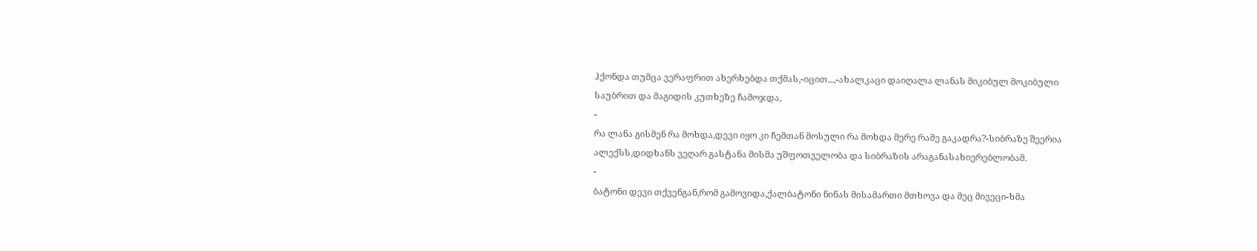ჰქონდა თუმცა ვერაფრით ახერხებდა თქმას,-იცით...,-ახალკაცი დაიღალა ლანას მიკიბულ მოკიბული საუბრით და მაგიდის კუთხეზე ჩამოჯდა,
-
რა ლანა გისმენ რა მოხდა,დევი იყო კი ჩემთან მოსული რა მოხდა მერე რამე გაკადრა?-სიბრაზე შეერია ალექსს,დიდხანს ვეღარ გასტანა მისმა უშფოთველობა და სიბრაზის არაგანასახიერებლობამ.
-
ბატონი დევი თქვენგან,რომ გამოვიდა,ქალბატონი ნინას მისამართი მთხოვა და მეც მივეცი-ხმა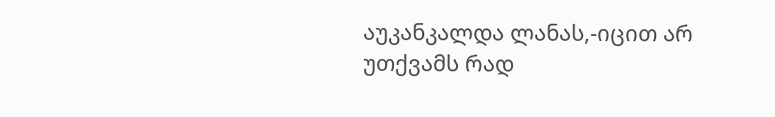აუკანკალდა ლანას,-იცით არ უთქვამს რად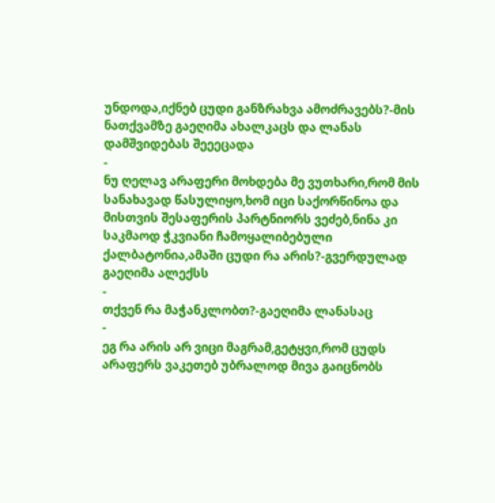უნდოდა,იქნებ ცუდი განზრახვა ამოძრავებს?-მის ნათქვამზე გაეღიმა ახალკაცს და ლანას დამშვიდებას შეეეცადა
-
ნუ ღელავ არაფერი მოხდება მე ვუთხარი,რომ მის სანახავად წასულიყო,ხომ იცი საქორწინოა და მისთვის შესაფერის პარტნიორს ვეძებ,ნინა კი საკმაოდ ჭკვიანი ჩამოყალიბებული ქალბატონია,ამაში ცუდი რა არის?-გვერდულად გაეღიმა ალექსს
-
თქვენ რა მაჭანკლობთ?-გაეღიმა ლანასაც
-
ეგ რა არის არ ვიცი მაგრამ,გეტყვი,რომ ცუდს არაფერს ვაკეთებ უბრალოდ მივა გაიცნობს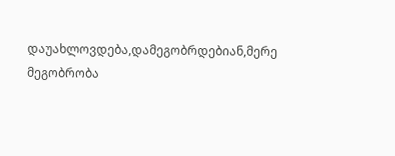დაუახლოვდება,დამეგობრდებიან,მერე მეგობრობა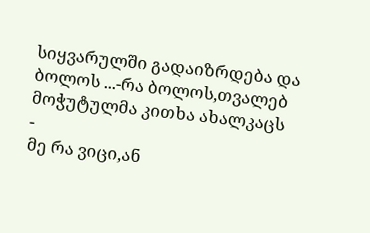სიყვარულში გადაიზრდება და ბოლოს ...-რა ბოლოს,თვალებ მოჭუტულმა კითხა ახალკაცს
-
მე რა ვიცი,ან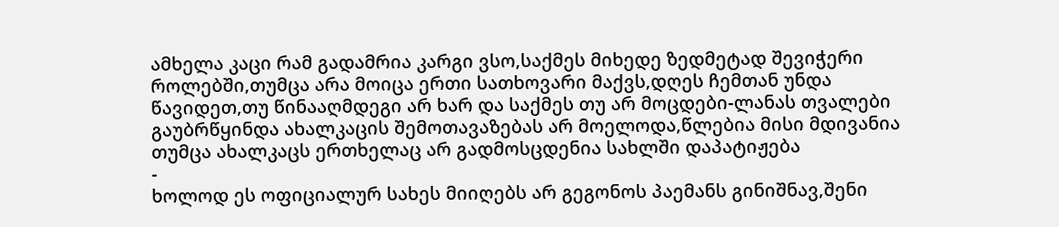ამხელა კაცი რამ გადამრია კარგი ვსო,საქმეს მიხედე ზედმეტად შევიჭერი როლებში,თუმცა არა მოიცა ერთი სათხოვარი მაქვს,დღეს ჩემთან უნდა წავიდეთ,თუ წინააღმდეგი არ ხარ და საქმეს თუ არ მოცდები-ლანას თვალები გაუბრწყინდა ახალკაცის შემოთავაზებას არ მოელოდა,წლებია მისი მდივანია თუმცა ახალკაცს ერთხელაც არ გადმოსცდენია სახლში დაპატიჟება
-
ხოლოდ ეს ოფიციალურ სახეს მიიღებს არ გეგონოს პაემანს გინიშნავ,შენი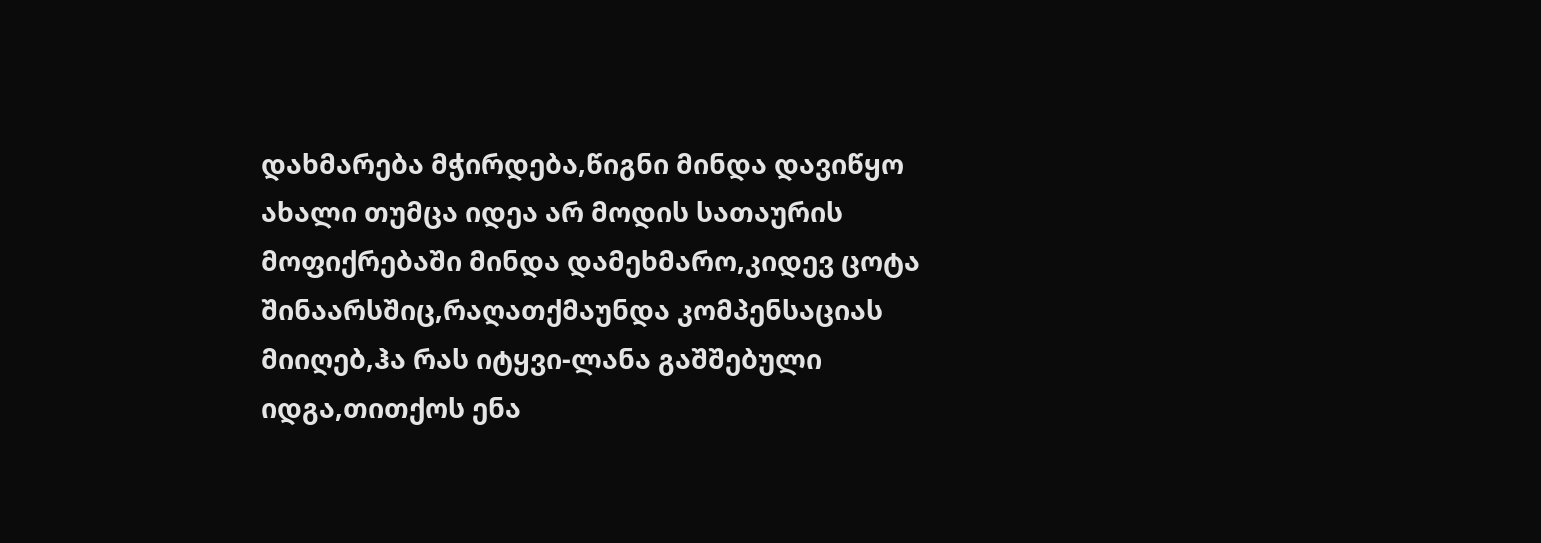დახმარება მჭირდება,წიგნი მინდა დავიწყო ახალი თუმცა იდეა არ მოდის სათაურის მოფიქრებაში მინდა დამეხმარო,კიდევ ცოტა შინაარსშიც,რაღათქმაუნდა კომპენსაციას მიიღებ,ჰა რას იტყვი-ლანა გაშშებული იდგა,თითქოს ენა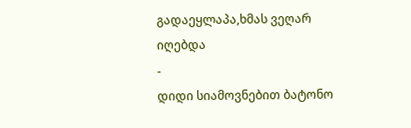გადაეყლაპა,ხმას ვეღარ იღებდა
-
დიდი სიამოვნებით ბატონო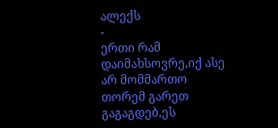ალექს
-
ერთი რამ დაიმახსოვრე,იქ ასე არ მომმართო თორემ გარეთ გაგაგდებ,ეს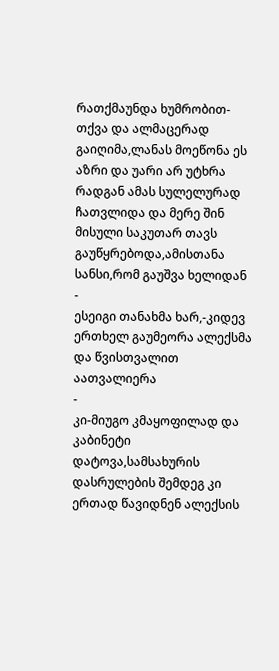რათქმაუნდა ხუმრობით-თქვა და ალმაცერად გაიღიმა,ლანას მოეწონა ეს აზრი და უარი არ უტხრა რადგან ამას სულელურად ჩათვლიდა და მერე შინ მისული საკუთარ თავს გაუწყრებოდა,ამისთანა სანსი,რომ გაუშვა ხელიდან
-
ესეიგი თანახმა ხარ,-კიდევ ერთხელ გაუმეორა ალექსმა და წვისთვალით აათვალიერა
-
კი-მიუგო კმაყოფილად და კაბინეტი დატოვა,სამსახურის დასრულების შემდეგ კი ერთად წავიდნენ ალექსის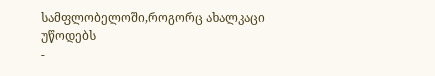სამფლობელოში,როგორც ახალკაცი უწოდებს
-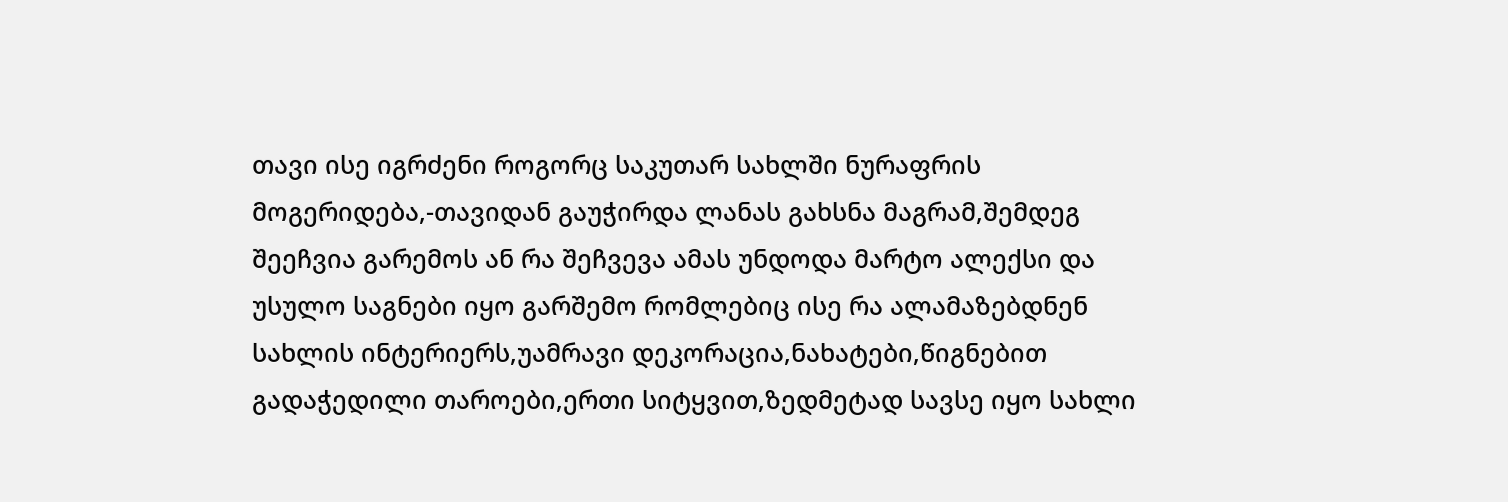თავი ისე იგრძენი როგორც საკუთარ სახლში ნურაფრის მოგერიდება,-თავიდან გაუჭირდა ლანას გახსნა მაგრამ,შემდეგ შეეჩვია გარემოს ან რა შეჩვევა ამას უნდოდა მარტო ალექსი და უსულო საგნები იყო გარშემო რომლებიც ისე რა ალამაზებდნენ სახლის ინტერიერს,უამრავი დეკორაცია,ნახატები,წიგნებით გადაჭედილი თაროები,ერთი სიტყვით,ზედმეტად სავსე იყო სახლი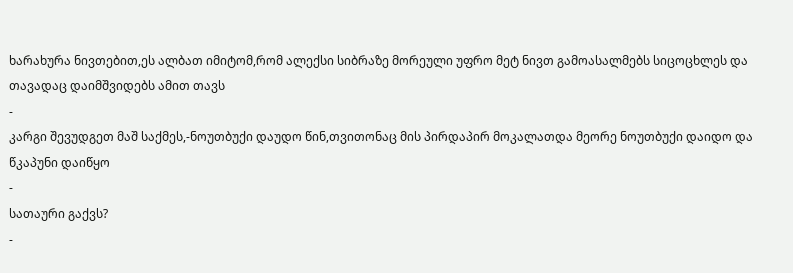ხარახურა ნივთებით,ეს ალბათ იმიტომ,რომ ალექსი სიბრაზე მორეული უფრო მეტ ნივთ გამოასალმებს სიცოცხლეს და თავადაც დაიმშვიდებს ამით თავს
-
კარგი შევუდგეთ მაშ საქმეს,-ნოუთბუქი დაუდო წინ,თვითონაც მის პირდაპირ მოკალათდა მეორე ნოუთბუქი დაიდო და წკაპუნი დაიწყო
-
სათაური გაქვს?
-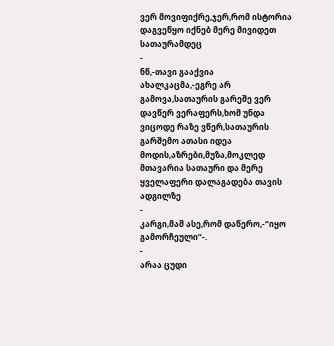ვერ მოვიფიქრე,ჯერ,რომ ისტორია დაგვეწყო იქნებ მერე მივიდეთ სათაურამდეც
-
ნწ,-თავი გააქვია ახალკაცმა,-ეგრე არ გამოვა,სათაურის გარეშე ვერ დავწერ ვერაფერს,ხომ უნდა ვიცოდე რაზე ვწერ,სათაურის გარშემო ათასი იდეა მოდის,აზრები,მუზა,მოკლედ მთავარია სათაური და მერე ყველაფერი დალაგადება თავის ადგილზე
-
კარგი,მაშ ასე,რომ დაწერო,-“იყო გამორჩეული“-.
-
არაა ცუდი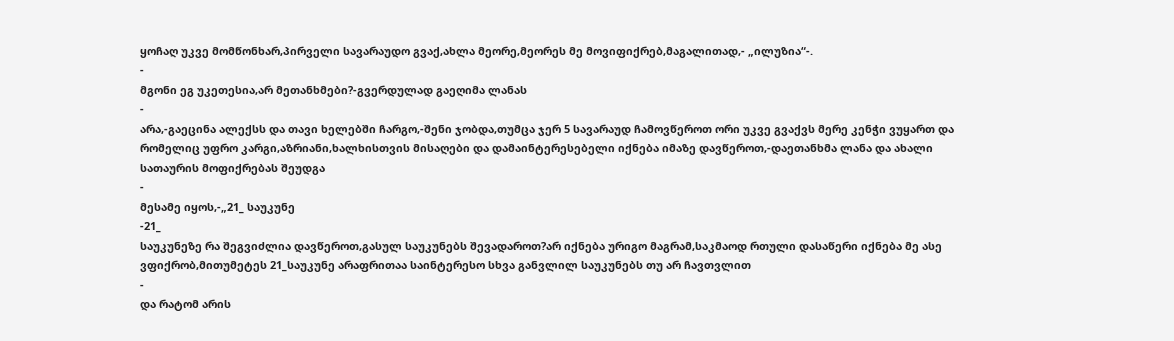ყოჩაღ უკვე მომწონხარ,პირველი სავარაუდო გვაქ,ახლა მეორე,მეორეს მე მოვიფიქრებ,მაგალითად,- „ილუზია“-.
-
მგონი ეგ უკეთესია,არ მეთანხმები?-გვერდულად გაეღიმა ლანას
-
არა,-გაეცინა ალექსს და თავი ხელებში ჩარგო,-შენი ჯობდა,თუმცა ჯერ 5 სავარაუდ ჩამოვწეროთ ორი უკვე გვაქვს მერე კენჭი ვუყართ და რომელიც უფრო კარგი,აზრიანი,ხალხისთვის მისაღები და დამაინტერესებელი იქნება იმაზე დავწეროთ,-დაეთანხმა ლანა და ახალი სათაურის მოფიქრებას შეუდგა
-
მესამე იყოს,-„21_ საუკუნე
-21_
საუკუნეზე რა შეგვიძლია დავწეროთ,გასულ საუკუნებს შევადაროთ?არ იქნება ურიგო მაგრამ,საკმაოდ რთული დასაწერი იქნება მე ასე ვფიქრობ,მითუმეტეს 21_საუკუნე არაფრითაა საინტერესო სხვა განვლილ საუკუნებს თუ არ ჩავთვლით
-
და რატომ არის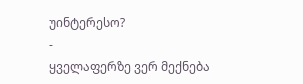უინტერესო?
-
ყველაფერზე ვერ მექნება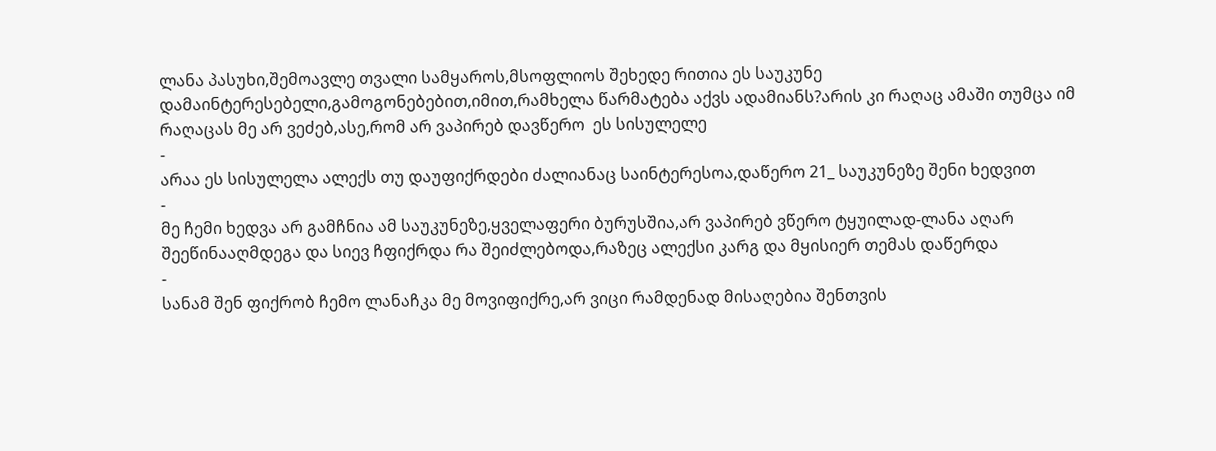ლანა პასუხი,შემოავლე თვალი სამყაროს,მსოფლიოს შეხედე რითია ეს საუკუნე დამაინტერესებელი,გამოგონებებით,იმით,რამხელა წარმატება აქვს ადამიანს?არის კი რაღაც ამაში თუმცა იმ რაღაცას მე არ ვეძებ,ასე,რომ არ ვაპირებ დავწერო  ეს სისულელე
-
არაა ეს სისულელა ალექს თუ დაუფიქრდები ძალიანაც საინტერესოა,დაწერო 21_ საუკუნეზე შენი ხედვით
-
მე ჩემი ხედვა არ გამჩნია ამ საუკუნეზე,ყველაფერი ბურუსშია,არ ვაპირებ ვწერო ტყუილად-ლანა აღარ შეეწინააღმდეგა და სიევ ჩფიქრდა რა შეიძლებოდა,რაზეც ალექსი კარგ და მყისიერ თემას დაწერდა
-
სანამ შენ ფიქრობ ჩემო ლანაჩკა მე მოვიფიქრე,არ ვიცი რამდენად მისაღებია შენთვის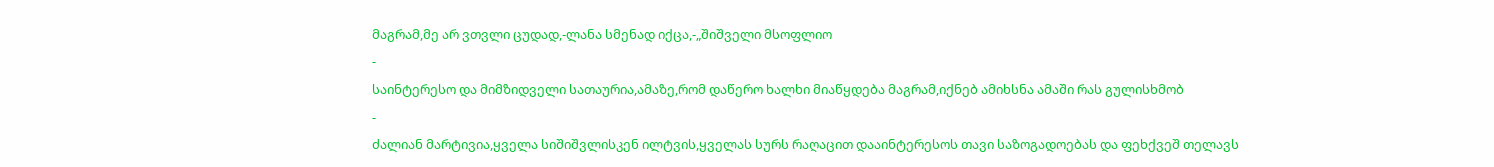მაგრამ,მე არ ვთვლი ცუდად,-ლანა სმენად იქცა,-„შიშველი მსოფლიო
-
საინტერესო და მიმზიდველი სათაურია,ამაზე,რომ დაწერო ხალხი მიაწყდება მაგრამ,იქნებ ამიხსნა ამაში რას გულისხმობ
-
ძალიან მარტივია,ყველა სიშიშვლისკენ ილტვის,ყველას სურს რაღაცით დააინტერესოს თავი საზოგადოებას და ფეხქვეშ თელავს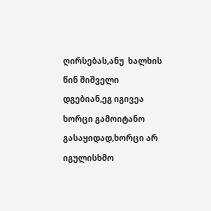ღირსებას,ანუ  ხალხის წინ შიშველი დგებიან,ეგ იგივეა ხორცი გამოიტანო გასაყიდად,ხორცი არ იგულისხმო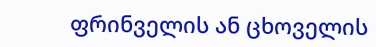ფრინველის ან ცხოველის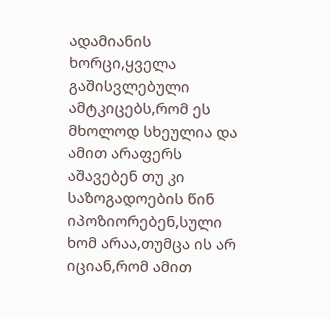ადამიანის ხორცი,ყველა გაშისვლებული ამტკიცებს,რომ ეს მხოლოდ სხეულია და ამით არაფერს აშავებენ თუ კი საზოგადოების წინ იპოზიორებენ,სული ხომ არაა,თუმცა ის არ იციან,რომ ამით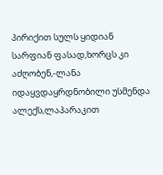პირიქით სულს ყიდიან სარფიან ფასად,ხორცს კი აძღობენ,-ლანა იდაყვდაყრდნობილი უსმენდა ალექს,ლაპარაკით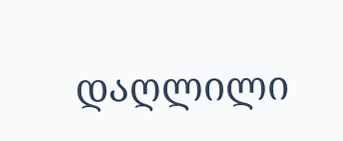დაღლილი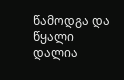წამოდგა და წყალი დალია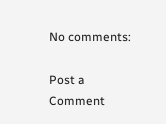No comments:

Post a Comment